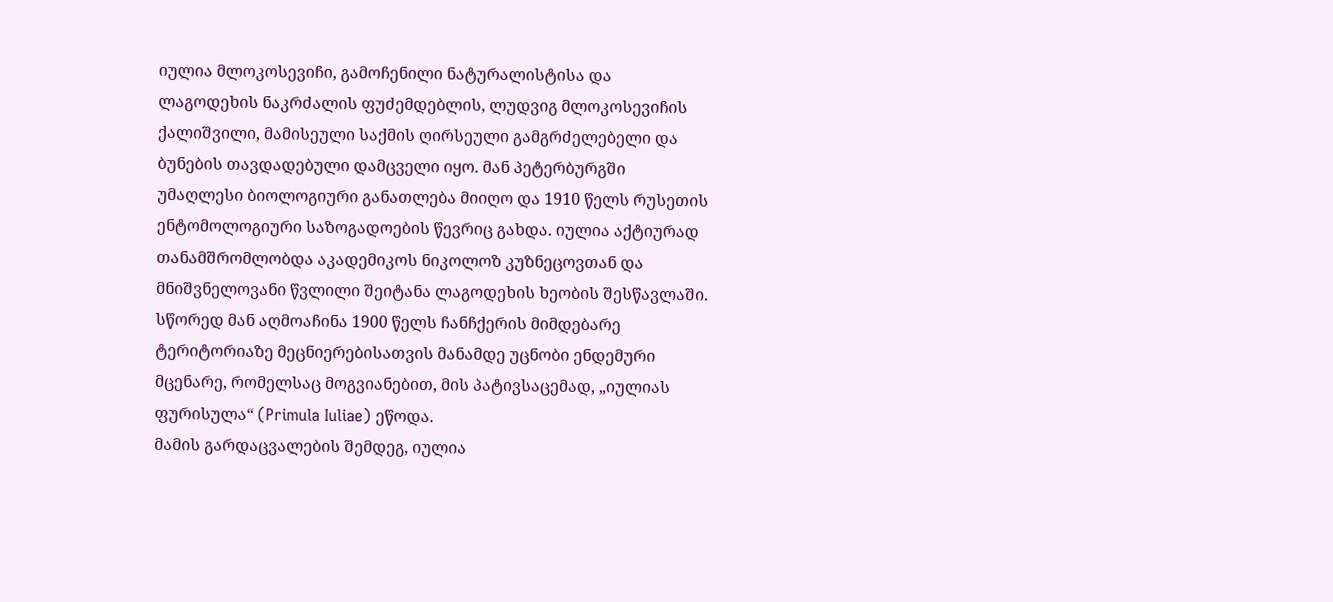იულია მლოკოსევიჩი, გამოჩენილი ნატურალისტისა და ლაგოდეხის ნაკრძალის ფუძემდებლის, ლუდვიგ მლოკოსევიჩის ქალიშვილი, მამისეული საქმის ღირსეული გამგრძელებელი და ბუნების თავდადებული დამცველი იყო. მან პეტერბურგში უმაღლესი ბიოლოგიური განათლება მიიღო და 1910 წელს რუსეთის ენტომოლოგიური საზოგადოების წევრიც გახდა. იულია აქტიურად თანამშრომლობდა აკადემიკოს ნიკოლოზ კუზნეცოვთან და მნიშვნელოვანი წვლილი შეიტანა ლაგოდეხის ხეობის შესწავლაში. სწორედ მან აღმოაჩინა 1900 წელს ჩანჩქერის მიმდებარე ტერიტორიაზე მეცნიერებისათვის მანამდე უცნობი ენდემური მცენარე, რომელსაც მოგვიანებით, მის პატივსაცემად, „იულიას ფურისულა“ (Primula Iuliae) ეწოდა.
მამის გარდაცვალების შემდეგ, იულია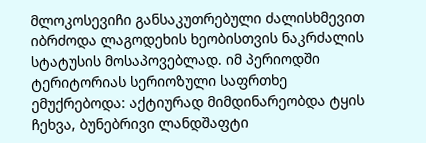მლოკოსევიჩი განსაკუთრებული ძალისხმევით იბრძოდა ლაგოდეხის ხეობისთვის ნაკრძალის სტატუსის მოსაპოვებლად. იმ პერიოდში ტერიტორიას სერიოზული საფრთხე ემუქრებოდა: აქტიურად მიმდინარეობდა ტყის ჩეხვა, ბუნებრივი ლანდშაფტი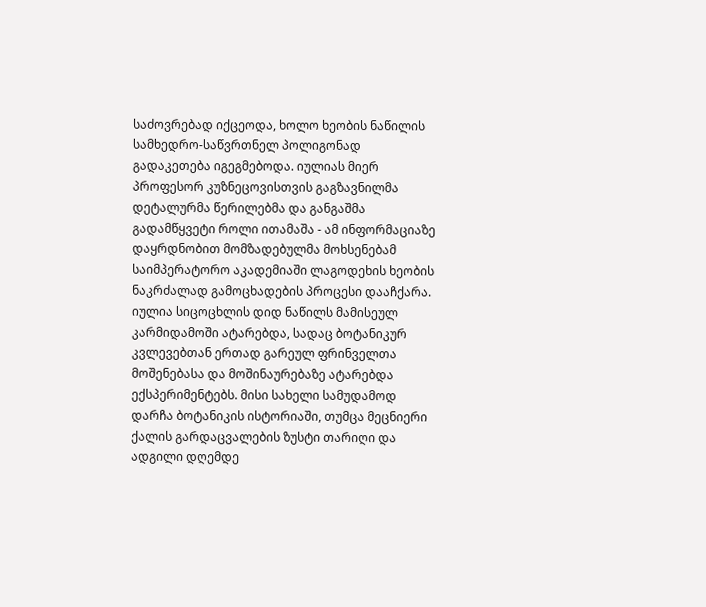საძოვრებად იქცეოდა, ხოლო ხეობის ნაწილის სამხედრო-საწვრთნელ პოლიგონად გადაკეთება იგეგმებოდა. იულიას მიერ პროფესორ კუზნეცოვისთვის გაგზავნილმა დეტალურმა წერილებმა და განგაშმა გადამწყვეტი როლი ითამაშა - ამ ინფორმაციაზე დაყრდნობით მომზადებულმა მოხსენებამ საიმპერატორო აკადემიაში ლაგოდეხის ხეობის ნაკრძალად გამოცხადების პროცესი დააჩქარა. იულია სიცოცხლის დიდ ნაწილს მამისეულ კარმიდამოში ატარებდა, სადაც ბოტანიკურ კვლევებთან ერთად გარეულ ფრინველთა მოშენებასა და მოშინაურებაზე ატარებდა ექსპერიმენტებს. მისი სახელი სამუდამოდ დარჩა ბოტანიკის ისტორიაში, თუმცა მეცნიერი ქალის გარდაცვალების ზუსტი თარიღი და ადგილი დღემდე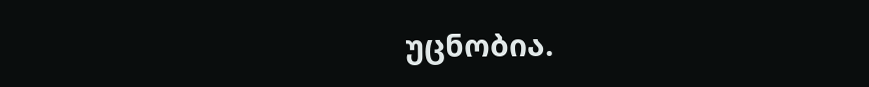უცნობია.